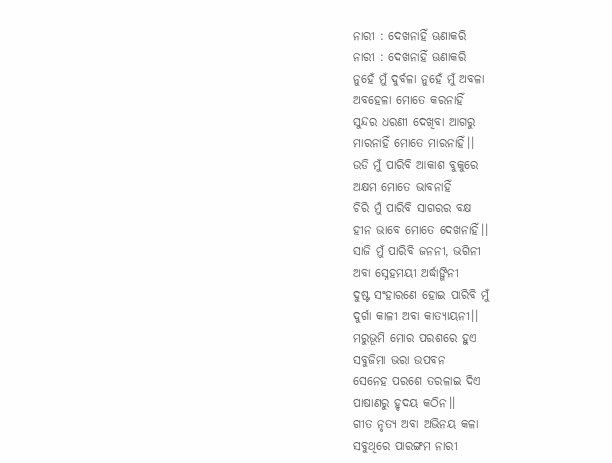ନାରୀ : ଦେଖନାହିଁ ଊଣାକରି
ନାରୀ : ଦେଖନାହିଁ ଊଣାକରି
ନୁହେଁ ମୁଁ ଦୁର୍ବଳା ନୁହେଁ ମୁଁ ଅବଳା
ଅବହେଳା ମୋତେ କରନାହିଁ
ସୁନ୍ଦର ଧରଣୀ ଦେଖିବା ଆଗରୁ
ମାରନାହିଁ ମୋତେ ମାରନାହିଁ।।
ଉଡି ମୁଁ ପାରିବି ଆକାଶ ବୁକୁରେ
ଅକ୍ଷମ ମୋତେ ଭାବନାହିଁ
ଚିରି ମୁଁ ପାରିବି ସାଗରର ବକ୍ଷ
ହୀନ ଭାବେ ମୋତେ ଦେଖନାହିଁ।।
ସାଜି ମୁଁ ପାରିବି ଜନନୀ, ଭଗିନୀ
ଅବା ସ୍ନେହମୟୀ ଅର୍ଦ୍ଧାଙ୍ଗିନୀ
ଦୁଷ୍ଟ ସଂହାରଣେ ହୋଇ ପାରିବି ମୁଁ
ଦୁର୍ଗା କାଳୀ ଅବା କାତ୍ୟାୟନୀ।।
ମରୁଭୂମି ମୋର ପରଶରେ ହୁଏ
ସବୁଜିମା ଭରା ଉପବନ
ସେନେହ ପରଶେ ତରଳାଇ ଦିଏ
ପାଷାଣରୁ ହୃଦୟ କଠିନ।।
ଗୀତ ନୃତ୍ୟ ଅବା ଅଭିନୟ କଳା
ସବୁଥିରେ ପାରଙ୍ଗମ ନାରୀ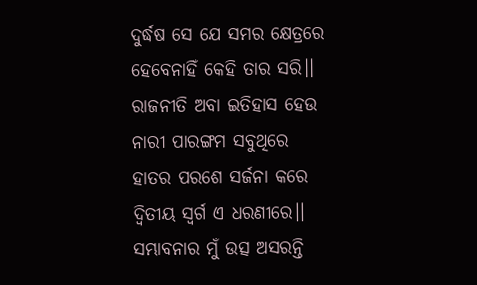ଦୁର୍ଦ୍ଧଷ ସେ ଯେ ସମର କ୍ଷେତ୍ରରେ
ହେବେନାହିଁ କେହି ତାର ସରି।।
ରାଜନୀତି ଅବା ଇତିହାସ ହେଉ
ନାରୀ ପାରଙ୍ଗମ ସବୁଥିରେ
ହାତର ପରଶେ ସର୍ଜନା କରେ
ଦ୍ବିତୀୟ ସ୍ବର୍ଗ ଏ ଧରଣୀରେ।।
ସମ୍ଭାବନାର ମୁଁ ଉତ୍ସ ଅସରନ୍ତି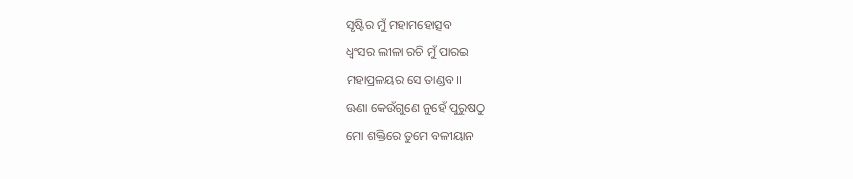ସୃଷ୍ଟିର ମୁଁ ମହାମହୋତ୍ସବ
ଧ୍ବଂସର ଲୀଳା ରଚି ମୁଁ ପାରଇ
ମହାପ୍ରଳୟର ସେ ତାଣ୍ଡବ।।
ଊଣା କେଉଁଗୁଣେ ନୁହେଁ ପୁରୁଷଠୁ
ମୋ ଶକ୍ତିରେ ତୁମେ ବଳୀୟାନ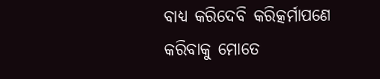ବାଧ୍ୟ କରିଦେବି କରିତ୍କର୍ମାପଣେ
କରିବାକୁ ମୋତେ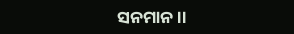ସନମାନ।।